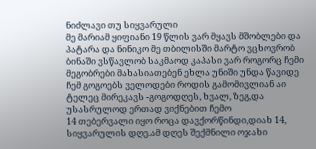ნიძლავი თუ სიყვარული
მე მარიამ ყიფიანი 19 წლის ვარ მყავს მშობლები და პატარა და ნინიკო მე თბილისში მარტო ვცხოვრობ ბინაში ვსწავლობ საკმაოდ კაპასი ვარ როგორც ჩემი მეგობრები მახასიათებენ ეხლა უნიში უნდა წავიდე ჩემ გოგოებს ველოდები როდის გამომივლიან აი ტელეც მირეკავს -გოგოდღეს, ხვალ, ზეგ,და უსასრულოდ ერთად ვიქნებით ჩემო
14 თებერვალი იყო როცა დავქორწინდი,დიახ 14, სიყვარულის დღე.ამ დღეს შექმნილი ოჯახი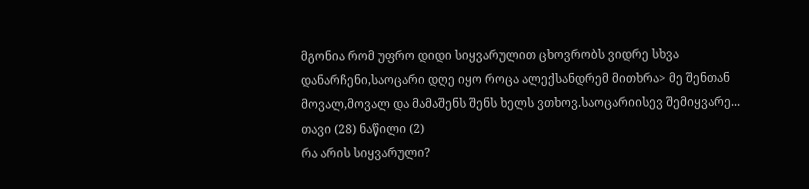მგონია რომ უფრო დიდი სიყვარულით ცხოვრობს ვიდრე სხვა დანარჩენი,საოცარი დღე იყო როცა ალექსანდრემ მითხრა> მე შენთან მოვალ,მოვალ და მამაშენს შენს ხელს ვთხოვ.საოცარიისევ შემიყვარე... თავი (28) ნაწილი (2)
რა არის სიყვარული?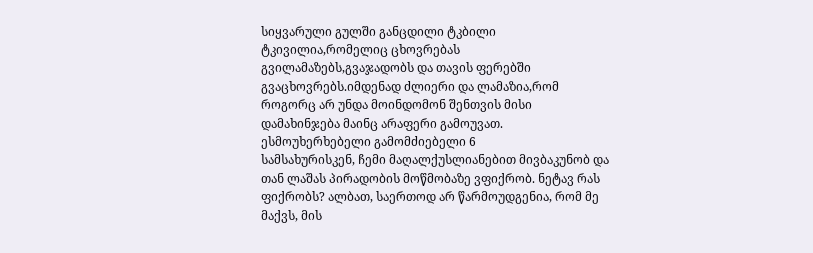სიყვარული გულში განცდილი ტკბილი ტკივილია,რომელიც ცხოვრებას გვილამაზებს,გვაჯადობს და თავის ფერებში გვაცხოვრებს.იმდენად ძლიერი და ლამაზია,რომ როგორც არ უნდა მოინდომონ შენთვის მისი დამახინჯება მაინც არაფერი გამოუვათ. ესმოუხერხებელი გამომძიებელი 6
სამსახურისკენ, ჩემი მაღალქუსლიანებით მივბაკუნობ და თან ლაშას პირადობის მოწმობაზე ვფიქრობ. ნეტავ რას ფიქრობს? ალბათ, საერთოდ არ წარმოუდგენია, რომ მე მაქვს, მის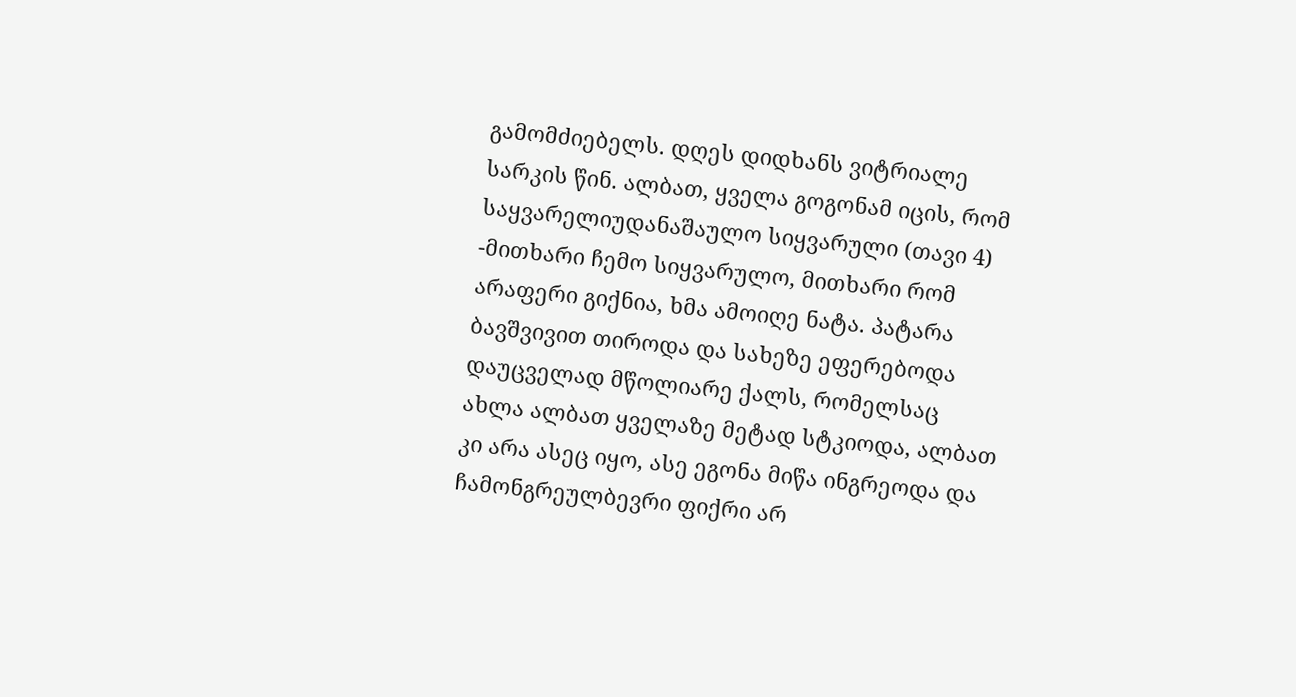გამომძიებელს. დღეს დიდხანს ვიტრიალე სარკის წინ. ალბათ, ყველა გოგონამ იცის, რომ საყვარელიუდანაშაულო სიყვარული (თავი 4)
-მითხარი ჩემო სიყვარულო, მითხარი რომ არაფერი გიქნია, ხმა ამოიღე ნატა. პატარა ბავშვივით თიროდა და სახეზე ეფერებოდა დაუცველად მწოლიარე ქალს, რომელსაც ახლა ალბათ ყველაზე მეტად სტკიოდა, ალბათ კი არა ასეც იყო, ასე ეგონა მიწა ინგრეოდა და ჩამონგრეულბევრი ფიქრი არ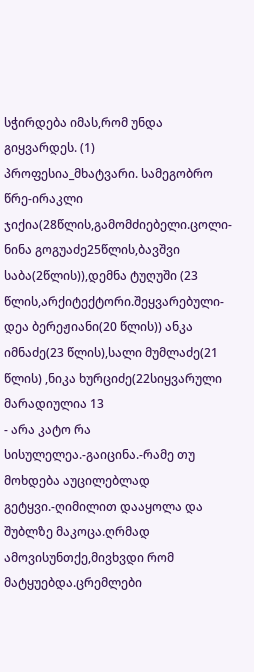სჭირდება იმას,რომ უნდა გიყვარდეს. (1)
პროფესია_მხატვარი. სამეგობრო წრე-ირაკლი ჯიქია(28წლის,გამომძიებელი.ცოლი-ნინა გოგუაძე25წლის,ბავშვი საბა(2წლის)),დემნა ტუღუში (23 წლის,არქიტექტორი.შეყვარებული-დეა ბერეჟიანი(20 წლის)) ანკა იმნაძე(23 წლის),სალი მუმლაძე(21 წლის) ,ნიკა ხურციძე(22სიყვარული მარადიულია 13
- არა კატო რა სისულელეა.-გაიცინა.-რამე თუ მოხდება აუცილებლად გეტყვი.-ღიმილით დააყოლა და შუბლზე მაკოცა.ღრმად ამოვისუნთქე,მივხვდი რომ მატყუებდა.ცრემლები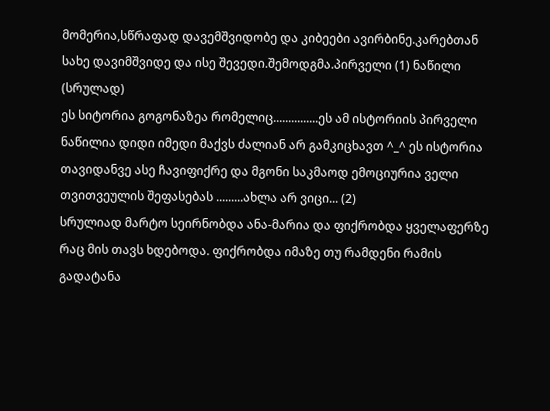მომერია,სწრაფად დავემშვიდობე და კიბეები ავირბინე.კარებთან სახე დავიმშვიდე და ისე შევედი.შემოდგმა.პირველი (1) ნაწილი (სრულად)
ეს სიტორია გოგონაზეა რომელიც...............ეს ამ ისტორიის პირველი ნაწილია დიდი იმედი მაქვს ძალიან არ გამკიცხავთ ^_^ ეს ისტორია თავიდანვე ასე ჩავიფიქრე და მგონი საკმაოდ ემოციურია ველი თვითვეულის შეფასებას .........ახლა არ ვიცი... (2)
სრულიად მარტო სეირნობდა ანა-მარია და ფიქრობდა ყველაფერზე რაც მის თავს ხდებოდა. ფიქრობდა იმაზე თუ რამდენი რამის გადატანა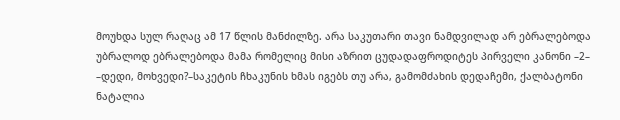მოუხდა სულ რაღაც ამ 17 წლის მანძილზე. არა საკუთარი თავი ნამდვილად არ ებრალებოდა უბრალოდ ებრალებოდა მამა რომელიც მისი აზრით ცუდადაფროდიტეს პირველი კანონი –2–
–დედი, მოხვედი?–საკეტის ჩხაკუნის ხმას იგებს თუ არა, გამომძახის დედაჩემი, ქალბატონი ნატალია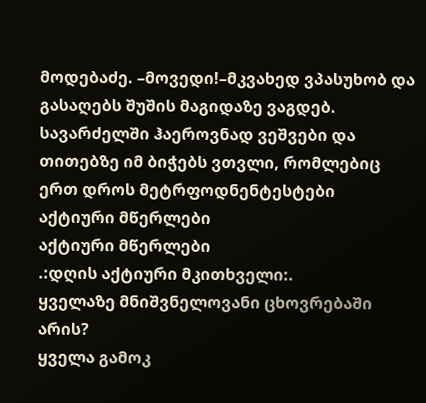მოდებაძე. –მოვედი!–მკვახედ ვპასუხობ და გასაღებს შუშის მაგიდაზე ვაგდებ. სავარძელში ჰაეროვნად ვეშვები და თითებზე იმ ბიჭებს ვთვლი, რომლებიც ერთ დროს მეტრფოდნენტესტები
აქტიური მწერლები
აქტიური მწერლები
.:დღის აქტიური მკითხველი:.
ყველაზე მნიშვნელოვანი ცხოვრებაში არის?
ყველა გამოკ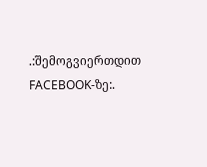.:შემოგვიერთდით FACEBOOK-ზე:.